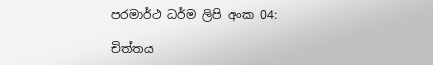පරමාර්ථ ධර්ම ලිපි අංක 04:

චිත්තය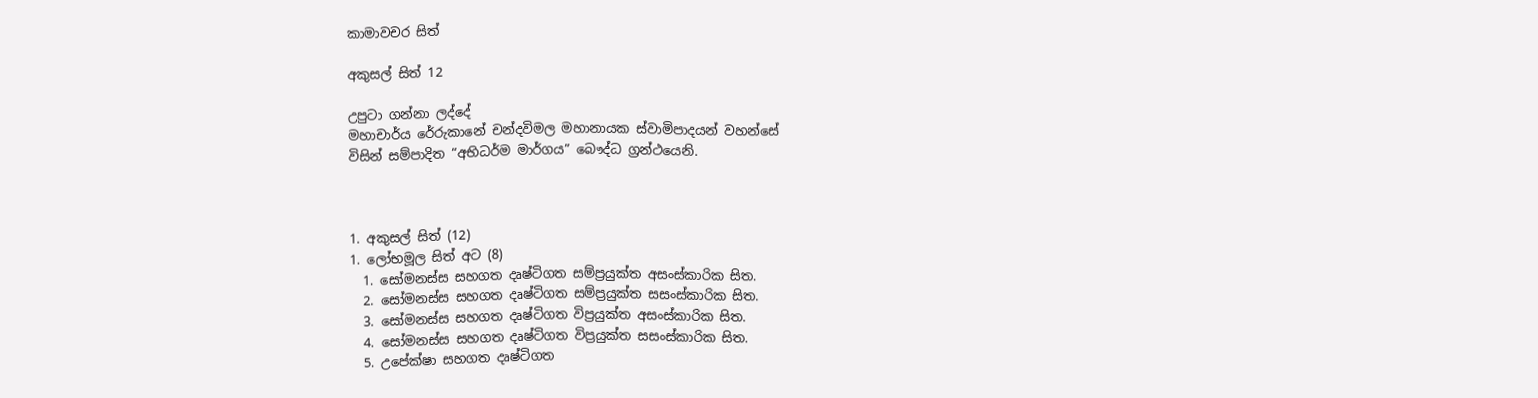කාමාවචර සිත්

අකුසල් සිත් 12

උපුටා ගන්නා ලද්දේ
මහාචාර්ය රේරුකානේ චන්දවිමල මහානායක ස්වාමිපාදයන් වහන්සේ
විසින් සම්පාදිත “අභිධර්ම මාර්ගය” බෞද්ධ ග්‍රන්ථයෙනි.



1. අකුසල් සිත් (12)
1. ලෝභමූල සිත් අට (8)
  1. සෝමනස්ස සහගත දෘෂ්ටිගත සම්ප්‍ර‍යුක්ත අසංස්කාරික සිත.
  2. සෝමනස්ස සහගත දෘෂ්ටිගත සම්ප්‍ර‍යුක්ත සසංස්කාරික සිත.
  3. සෝමනස්ස සහගත දෘෂ්ටිගත විප්‍ර‍යුක්ත අසංස්කාරික සිත.
  4. සෝමනස්ස සහගත දෘෂ්ටිගත විප්‍ර‍යුක්ත සසංස්කාරික සිත.
  5. උපේක්ෂා සහගත දෘෂ්ටිගත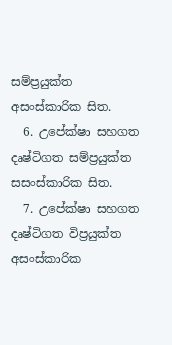සම්ප්‍ර‍යුක්ත අසංස්කාරික සිත.
  6. උපේක්ෂා සහගත දෘෂ්ටිගත සම්ප්‍ර‍යුක්ත සසංස්කාරික සිත.
  7. උපේක්ෂා සහගත දෘෂ්ටිගත විප්‍ර‍යුක්ත අසංස්කාරික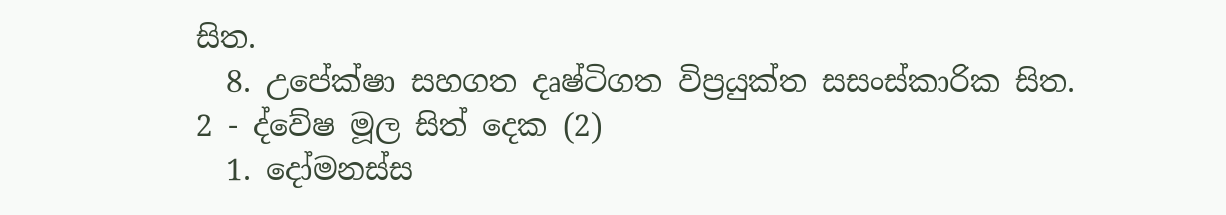සිත.
  8. උපේක්ෂා සහගත දෘෂ්ටිගත විප්‍ර‍යුක්ත සසංස්කාරික සිත.
2 - ද්වේෂ මූල සිත් දෙක (2)
  1. දෝමනස්ස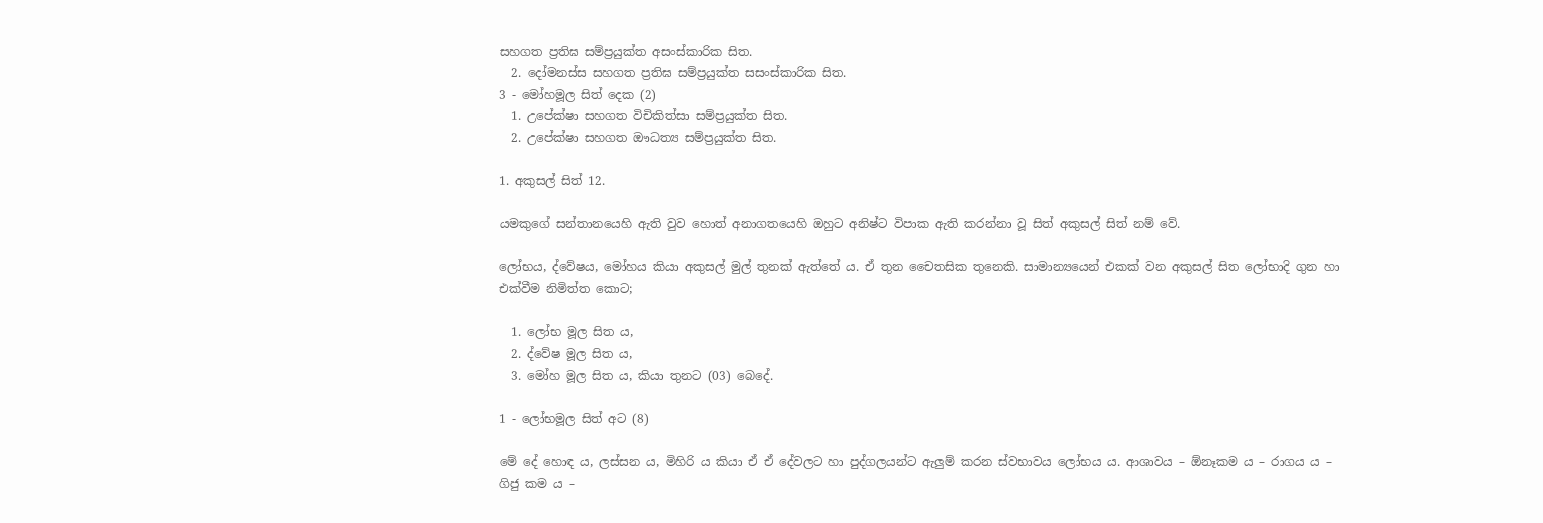සහගත ප්‍ර‍තිඝ සම්ප්‍ර‍යුක්ත අසංස්කාරික සිත.
  2. දෝමනස්ස සහගත ප්‍ර‍තිඝ සම්ප්‍ර‍යුක්ත සසංස්කාරික සිත.
3 - මෝහමූල සිත් දෙක (2)
  1. උපේක්ෂා සහගත විචිකිත්සා සම්ප්‍ර‍යුක්ත සිත.
  2. උපේක්ෂා සහගත ඖධත්‍ය සම්ප්‍ර‍යුක්ත සිත.

1. අකුසල් සිත් 12.

යමකුගේ සන්තානයෙහි ඇති වුව හොත් අනාගතයෙහි ඔහුට අනිෂ්ට විපාක ඇති කරන්නා වූ සිත් අකුසල් සිත් නම් වේ.

ලෝභය, ද්වේෂය, මෝහය කියා අකුසල් මුල් තුනක් ඇත්තේ ය. ඒ තුන චෛතසික තුනෙකි. සාමාන්‍යයෙන් එකක් වන අකුසල් සිත ලෝභාදි ගුන හා එක්වීම නිමිත්ත කොට;

  1. ලෝභ මූල සිත ය,
  2. ද්වේෂ මූල සිත ය,
  3. මෝහ මූල සිත ය, කියා තුනට (03) බෙදේ.

1 - ලෝභමූල සිත් අට (8)

මේ දේ හොඳ ය, ලස්සන ය, මිහිරි ය කියා ඒ ඒ දේවලට හා පුද්ගලයන්ට ඇලුම් කරන ස්වභාවය ලෝභය ය. ආශාවය – ඕනෑකම ය – රාගය ය – ගිජු කම ය –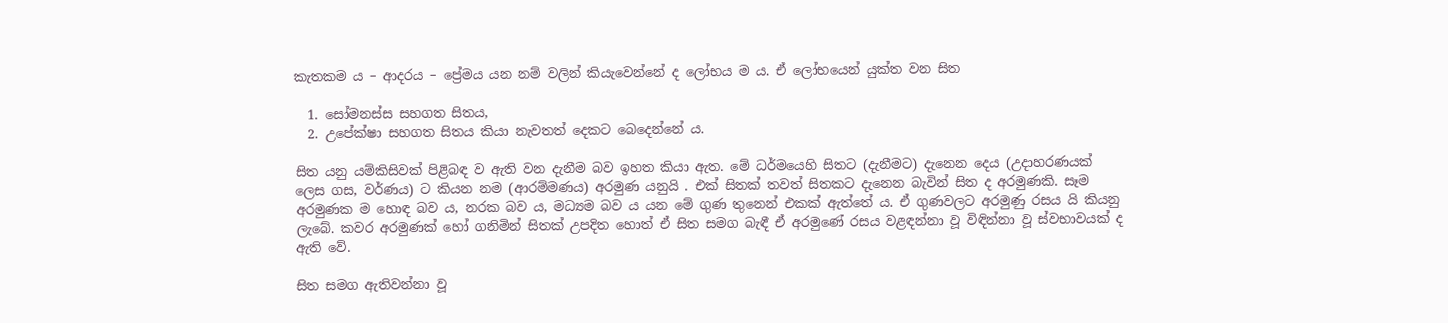කැතකම ය – ආදරය – ප්‍රේමය යන නම් වලින් කියැවෙන්නේ ද ලෝභය ම ය. ඒ ලෝභයෙන් යුක්ත වන සිත

  1. සෝමනස්ස සහගත සිතය,
  2. උපේක්ෂා සහගත සිතය කියා නැවතත් දෙකට බෙදෙන්නේ ය.

සිත යනු යම්කිසිවක් පිළිබඳ ව ඇති වන දැනීම බව ඉහත කියා ඇත. මේ ධර්මයෙහි සිතට (දැනීමට) දැනෙන දෙය (උදාහරණයක් ලෙස ගස, වර්ණය) ට කියන නම (ආරම්මණය) අරමුණ යනුයි . එක් සිතක් තවත් සිතකට දැනෙන බැවින් සිත ද අරමුණකි. සෑම අරමුණක ම හොඳ බව ය, නරක බව ය, මධ්‍යම බව ය යන මේ ගුණ තුනෙන් එකක් ඇත්තේ ය. ඒ ගුණවලට අරමුණු රසය යි කියනු ලැබේ. කවර අරමුණක් හෝ ගනිමින් සිතක් උපදිත හොත් ඒ සිත සමග බැඳී ඒ අරමුණේ රසය වළඳන්නා වූ විඳින්නා වූ ස්වභාවයක් ද ඇති වේ.

සිත සමග ඇතිවන්නා වූ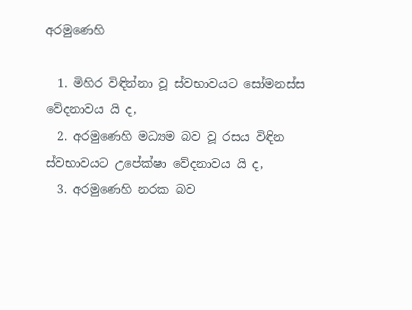අරමුණෙහි

  1. මිහිර විඳින්නා වූ ස්වභාවයට සෝමනස්ස වේදනාවය යි ද,
  2. අරමුණෙහි මධ්‍යම බව වූ රසය විඳින ස්වභාවයට උපේක්ෂා වේදනාවය යි ද,
  3. අරමුණෙහි නරක බව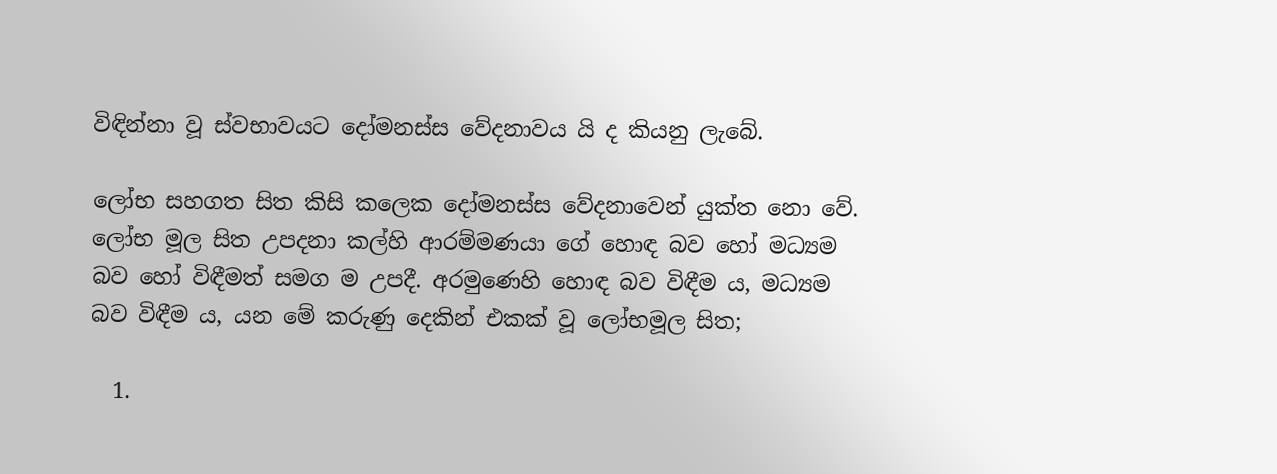විඳින්නා වූ ස්වභාවයට දෝමනස්ස වේදනාවය යි ද කියනු ලැබේ.

ලෝභ සහගත සිත කිසි කලෙක දෝමනස්ස වේදනාවෙන් යුක්ත නො වේ. ලෝභ මූල සිත උපදනා කල්හි ආරම්මණයා ගේ හොඳ බව හෝ මධ්‍යම බව හෝ විඳීමත් සමග ම උපදී. අරමුණෙහි හොඳ බව විඳීම ය, මධ්‍යම බව විඳීම ය, යන මේ කරුණු දෙකින් එකක් වූ ලෝභමූල සිත;

  1.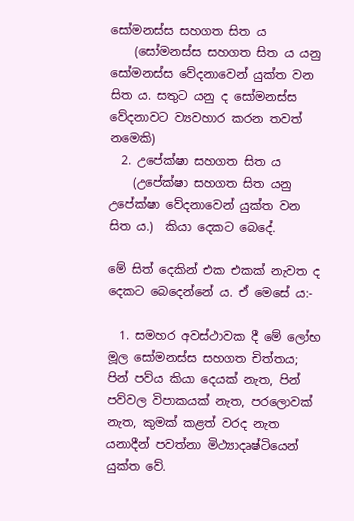සෝමනස්ස සහගත සිත ය
    (සෝමනස්ස සහගත සිත ය යනු සෝමනස්ස වේදනාවෙන් යුක්ත වන සිත ය. සතුට යනු ද සෝමනස්ස වේදනාවට ව්‍යවහාර කරන තවත් නමෙකි)
  2. උපේක්ෂා සහගත සිත ය
    (උපේක්ෂා සහගත සිත යනු උපේක්ෂා වේදනාවෙන් යුක්ත වන සිත ය.)  කියා දෙකට බෙදේ.

මේ සිත් දෙකින් එක එකක් නැවත ද දෙකට බෙදෙන්නේ ය. ඒ මෙසේ ය:-

  1. සමහර අවස්ථාවක දී මේ ලෝභ මූල සෝමනස්ස සහගත චිත්තය; පින් පව්ය කියා දෙයක් නැත, පින් පව්වල විපාකයක් නැත, පරලොවක් නැත, කුමක් කළත් වරද නැත යනාදීන් පවත්නා මිථ්‍යාදෘෂ්ටියෙන් යුක්ත වේ.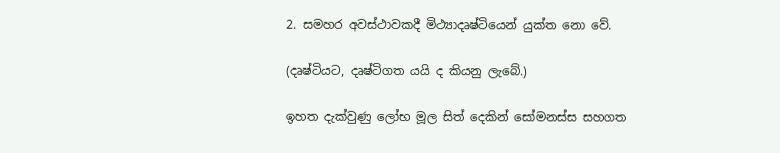2. සමහර අවස්ථාවකදී මිථ්‍යාදෘෂ්ටියෙන් යුක්ත නො වේ.

(දෘෂ්ටියට, දෘෂ්ටිගත යයි ද කියනු ලැබේ.)

ඉහත දැක්වුණු ලෝභ මූල සිත් දෙකින් සෝමනස්ස සහගත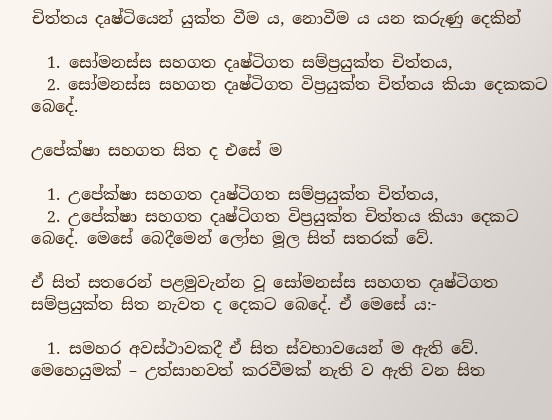චිත්තය දෘෂ්ටියෙන් යුක්ත වීම ය, නොවීම ය යන කරුණු දෙකින්

  1. සෝමනස්ස සහගත දෘෂ්ටිගත සම්ප්‍ර‍යුක්ත චිත්තය,
  2. සෝමනස්ස සහගත දෘෂ්ටිගත විප්‍ර‍යුක්ත චිත්තය කියා දෙකකට බෙදේ.

උපේක්ෂා සහගත සිත ද එසේ ම

  1. උපේක්ෂා සහගත දෘෂ්ටිගත සම්ප්‍ර‍යුක්ත චිත්තය,
  2. උපේක්ෂා සහගත දෘෂ්ටිගත විප්‍රයුක්ත චිත්තය කියා දෙකට බෙදේ. මෙසේ බෙදීමෙන්‍ ලෝභ මූල සිත් සතරක් වේ.

ඒ සිත් සතරෙන් පළමුවැන්න වූ සෝමනස්ස සහගත දෘෂ්ටිගත සම්ප්‍ර‍යුක්ත සිත නැවත ද දෙකට බෙදේ. ඒ මෙසේ ය:-

  1. සමහර අවස්ථාවකදී ඒ සිත ස්වභාවයෙන් ම ඇති වේ. මෙහෙයුමක් – උත්සාහවත් කරවීමක් නැති ව ඇති වන සිත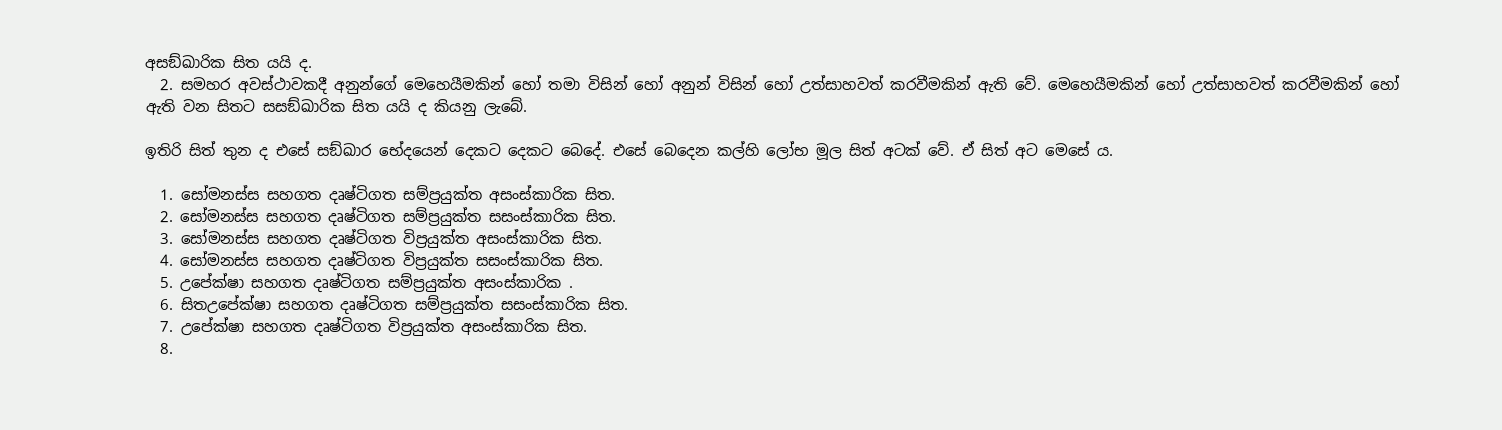අසඞ්ඛාරික සිත යයි ද.
  2. සමහර අවස්ථාවකදී අනුන්ගේ මෙහෙයීමකින් හෝ තමා විසින් හෝ අනුන් විසින් හෝ උත්සාහවත් කරවීමකින් ඇති වේ. මෙහෙයීමකින් හෝ උත්සාහවත් කරවීමකින් හෝ ඇති වන සිතට සසඞ්ඛාරික සිත යයි ද කියනු ලැබේ.

ඉතිරි සිත් තුන ද එසේ සඞ්ඛාර භේදයෙන් දෙකට දෙකට බෙදේ. එසේ බෙදෙන කල්හි ලෝභ මූල සිත් අටක් වේ. ඒ සිත් අට මෙසේ ය.

  1. සෝමනස්ස සහගත දෘෂ්ටිගත සම්ප්‍ර‍යුක්ත අසංස්කාරික සිත.
  2. සෝමනස්ස සහගත දෘෂ්ටිගත සම්ප්‍ර‍යුක්ත සසංස්කාරික සිත.
  3. සෝමනස්ස සහගත දෘෂ්ටිගත විප්‍ර‍යුක්ත අසංස්කාරික සිත.
  4. සෝමනස්ස සහගත දෘෂ්ටිගත විප්‍ර‍යුක්ත සසංස්කාරික සිත.
  5. උපේක්ෂා සහගත දෘෂ්ටිගත සම්ප්‍ර‍යුක්ත අසංස්කාරික .
  6. සිතඋපේක්ෂා සහගත දෘෂ්ටිගත සම්ප්‍ර‍යුක්ත සසංස්කාරික සිත.
  7. උපේක්ෂා සහගත දෘෂ්ටිගත විප්‍ර‍යුක්ත අසංස්කාරික සිත.
  8.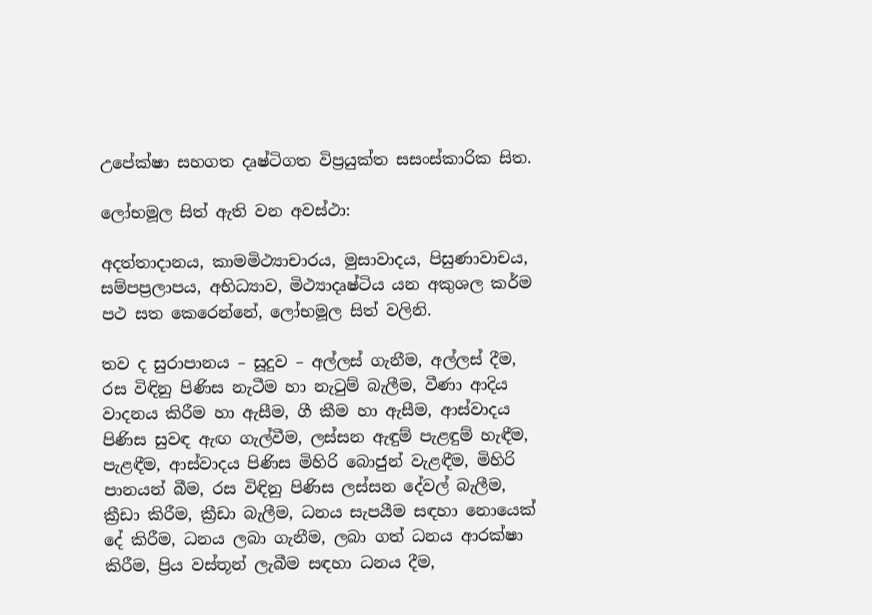උපේක්ෂා සහගත දෘෂ්ටිගත විප්‍ර‍යුක්ත සසංස්කාරික සිත.

ලෝභමූල සිත් ඇති වන අවස්ථා:

අදත්තාදානය, කාමමිථ්‍යාචාරය, මුසාවාදය, පිසුණාවාචය, සම්පප්‍ර‍ලාපය, අභිධ්‍යාව, මිථ්‍යාදෘෂ්ටිය යන අකුශල කර්ම පථ සත කෙරෙන්නේ, ලෝභමූල සිත් වලිනි.

තව ද සුරාපානය – සූදුව – අල්ලස් ගැනීම, අල්ලස් දීම, රස විඳිනු පිණිස නැටීම හා නැටුම් බැලීම, වීණා ආදිය වාදනය කිරීම හා ඇසීම, ගී කීම හා ඇසීම, ආස්වාදය පිණිස සුවඳ ඇඟ ගැල්වීම, ලස්සන ඇඳුම් පැළඳුම් හැඳීම, පැළඳීම, ආස්වාදය පිණිස මිහිරි බොජුන් වැළඳීම, මිහිරි පානයන් බීම, රස විඳිනු පිණිස ලස්සන දේවල් බැලීම, ක්‍රීඩා කිරීම, ක්‍රීඩා බැලීම, ධනය සැපයීම සඳහා නොයෙක් දේ කිරීම, ධනය ලබා ගැනීම, ලබා ගත් ධනය ආරක්ෂා කිරීම, ප්‍රිය වස්තූන් ලැබීම සඳහා ධනය දීම,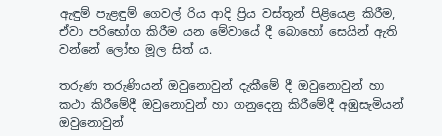ඇඳුම් පැළඳුම් ගෙවල් රිය ආදි ප්‍රිය වස්තූන් පිළියෙළ කිරීම, ඒවා පරිභෝග කිරීම යන මේවායේ දී බොහෝ සෙයින් ඇති වන්නේ ලෝභ මූල සිත් ය.

තරුණ තරුණියන් ඔවුනොවුන් දැකීමේ දී ඔවුනොවුන් හා කථා කිරීමේදී ඔවුනොවුන් හා ගනුදෙනු කිරීමේදී අඹුසැමියන් ඔවුනොවුන්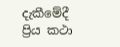දැකීමේදී ප්‍රිය කථා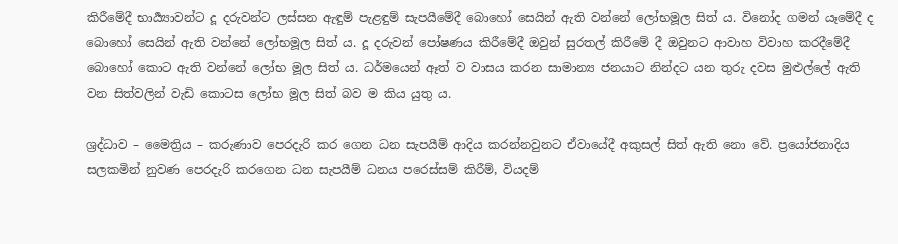කිරීමේදී භාර්‍ය්‍යාවන්ට දූ දරුවන්ට ලස්සන ඇඳුම් පැළඳුම් සැපයීමේදී බොහෝ සෙයින් ඇති වන්නේ ලෝභමූල සිත් ය. විනෝද ගමන් යෑමේදී ද බොහෝ සෙයින් ඇති වන්නේ ලෝභමූල සිත් ය. දූ දරුවන් පෝෂණය කිරීමේදී ඔවුන් සුරතල් කිරීමේ දී ඔවුනට ආවාහ විවාහ කරදීමේදී බොහෝ කොට ඇති වන්නේ ලෝභ මූල සිත් ය. ධර්මයෙන් ඈත් ව වාසය කරන සාමාන්‍ය ජනයාට නින්දට යන තුරු දවස මුළුල්ලේ ඇති වන සිත්වලින් වැඩි කොටස ලෝභ මූල සිත් බව ම කිය යුතු ය.

ශ්‍ර‍ද්ධාව – මෛත්‍රිය – කරුණාව පෙරදැරි කර ගෙන ධන සැපයීම් ආදිය කරන්නවුනට ඒවායේදී අකුසල් සිත් ඇති නො වේ. ප්‍රයෝජනාදිය සලකමින් නුවණ පෙරදැරි කරගෙන ධන සැපයීම් ධනය පරෙස්සම් කිරීම්, වියදම්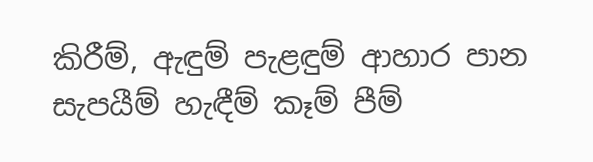කිරීම්, ඇඳුම් පැළඳුම් ආහාර පාන සැපයීම් හැඳීම් කෑම් පීම්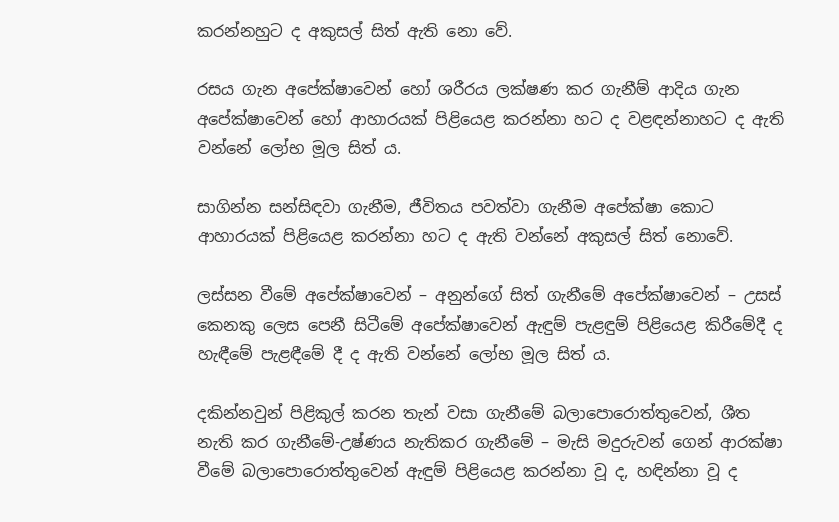කරන්නහුට ද අකුසල් සිත් ඇති නො වේ.

රසය ගැන අපේක්ෂාවෙන් හෝ ශරීරය ලක්ෂණ කර ගැනීම් ආදිය ගැන අපේක්ෂාවෙන් හෝ ආහාරයක් පිළියෙළ කරන්නා හට ද වළඳන්නාහට ද ඇති වන්නේ ලෝභ මූල සිත් ය.

සාගින්න සන්සිඳවා ගැනීම, ජීවිතය පවත්වා ගැනීම අපේක්ෂා කොට ආහාරයක් පිළියෙළ කරන්නා හට ද ඇති වන්නේ අකුසල් සිත් නොවේ.

ලස්සන වීමේ අපේක්ෂාවෙන් – අනුන්ගේ සිත් ගැනීමේ අපේක්ෂාවෙන් – උසස් කෙනකු ලෙස පෙනී සිටීමේ අපේක්ෂාවෙන් ඇඳුම් පැළඳුම් පිළියෙළ කිරීමේදී ද හැඳීමේ පැළඳීමේ දී ද ඇති වන්නේ ලෝභ මූල සිත් ය.

දකින්නවුන් පිළිකුල් කරන තැන් වසා ගැනීමේ බලාපොරොත්තුවෙන්, ශීත නැති කර ගැනීමේ-උෂ්ණය නැතිකර ගැනීමේ – මැසි මදුරුවන් ගෙන් ආරක්ෂා වීමේ බලාපොරොත්තුවෙන් ඇඳුම් පිළියෙළ කරන්නා වූ ද, හඳින්නා වූ ද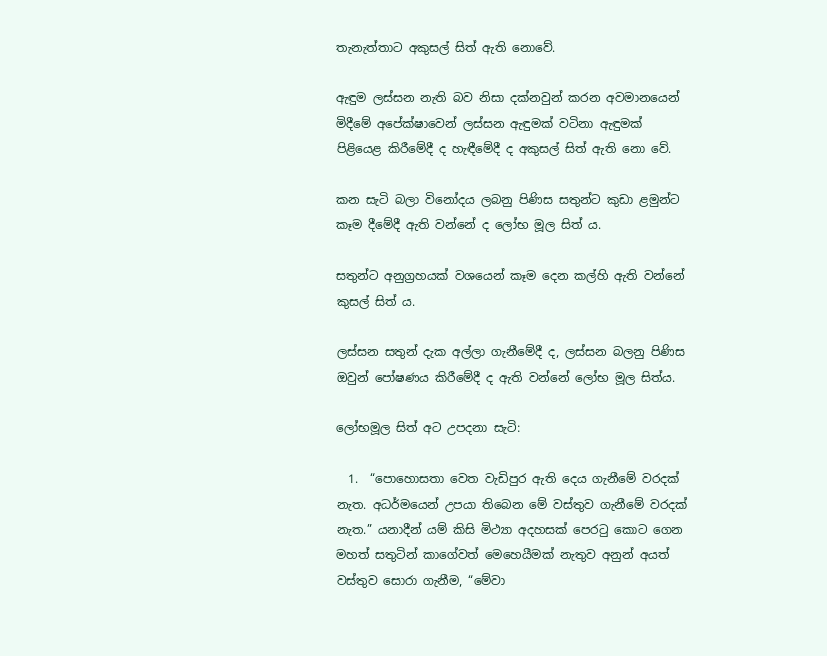තැනැත්තාට අකුසල් සිත් ඇති නොවේ.

ඇඳුම ලස්සන නැති බව නිසා දක්නවුන් කරන අවමානයෙන් මිදීමේ අපේක්ෂාවෙන් ලස්සන ඇඳුමක් වටිනා ඇඳුමක් පිළියෙළ කිරීමේදී ද හැඳීමේදී ද අකුසල් සිත් ඇති නො වේ.

කන සැටි බලා විනෝදය ලබනු පිණිස සතුන්ට කුඩා ළමුන්ට කෑම දීමේදී ඇති වන්නේ ද ලෝභ මූල සිත් ය.

සතුන්ට අනුග්‍ර‍හයක් වශයෙන් කෑම දෙන කල්හි ඇති වන්නේ කුසල් සිත් ය.

ලස්සන සතුන් දැක අල්ලා ගැනීමේදී ද, ලස්සන බලනු පිණිස ඔවුන් පෝෂණය කිරීමේදී ද ඇති වන්නේ ලෝභ මූල සිත්ය.

ලෝභමූල සිත් අට උපදනා සැටි:

  1.  “පොහොසතා වෙත වැඩිපුර ඇති දෙය ගැනීමේ වරදක් නැත. අධර්මයෙන් උපයා තිබෙන මේ වස්තුව ගැනීමේ වරදක් නැත.” යනාදීන් යම් කිසි මිථ්‍යා අදහසක් පෙරටු කොට ගෙන මහත් සතුටින් කාගේවත් මෙහෙයීමක් නැතුව අනුන් අයත් වස්තුව සොරා ගැනීම, “මේවා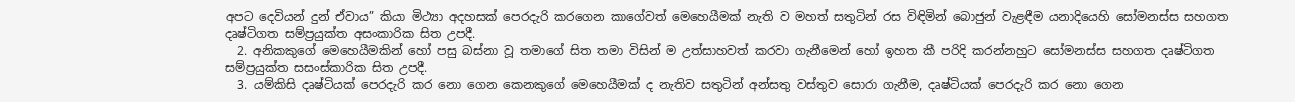අපට දෙවියන් දුන් ඒවාය” කියා මිථ්‍යා අදහසක් පෙරදැරි කරගෙන කාගේවත් මෙහෙයීමක් නැති ව මහත් සතුටින් රස විඳිමින් බොජුන් වැළඳීම යනාදියෙහි සෝමනස්ස සහගත දෘෂ්ටිගත සම්ප්‍ර‍යුක්ත අසංකාරික සිත උපදී.
  2. අනිකකුගේ මෙහෙයීමකින් හෝ පසු බස්නා වූ තමාගේ සිත තමා විසින් ම උත්සාහවත් කරවා ගැනීමෙන් හෝ ඉහත කී පරිදි කරන්නහුට සෝමනස්ස සහගත දෘෂ්ටිගත සම්ප්‍ර‍යුක්ත සසංස්කාරික සිත උපදී.
  3. යම්කිසි දෘෂ්ටියක් පෙරදැරි කර නො ගෙන කෙනකුගේ මෙහෙයීමක් ද නැතිව සතුටින් අන්සතු වස්තුව සොරා ගැනීම, දෘෂ්ටියක් පෙරදැරි කර නො ගෙන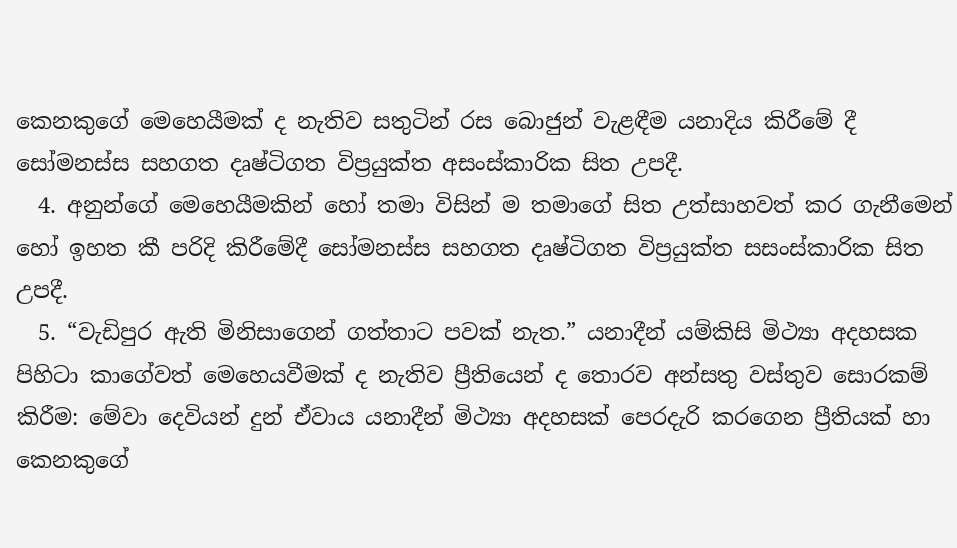කෙනකුගේ මෙහෙයීමක් ද නැතිව සතුටින් රස බොජුන් වැළඳීම යනාදිය කිරීමේ දී සෝමනස්ස සහගත දෘෂ්ටිගත විප්‍ර‍යුක්ත අසංස්කාරික සිත උපදී.
  4. අනුන්ගේ මෙහෙයීමකින් හෝ තමා විසින් ම තමාගේ සිත උත්සාහවත් කර ගැනීමෙන් හෝ ඉහත කී පරිදි කිරීමේදී සෝමනස්ස සහගත දෘෂ්ටිගත විප්‍ර‍යුක්ත සසංස්කාරික සිත උපදී.
  5. “වැඩිපුර ඇති මිනිසාගෙන් ගත්තාට පවක් නැත.” යනාදීන් යම්කිසි මිථ්‍යා අදහසක පිහිටා කාගේවත් මෙහෙයවීමක් ද නැතිව ප්‍රීතියෙන් ද තොරව අන්සතු වස්තුව සොරකම් කිරීම: මේවා දෙවියන් දුන් ඒවාය යනාදීන් මිථ්‍යා අදහසක් පෙරදැරි කරගෙන ප්‍රීතියක් හා කෙනකුගේ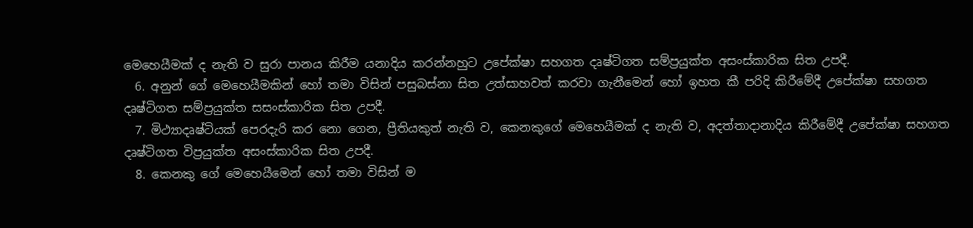මෙහෙයීමක් ද නැති ව සුරා පානය කිරීම යනාදිය කරන්නහුට උපේක්ෂා සහගත දෘෂ්ටිගත සම්ප්‍ර‍යුක්ත අසංස්කාරික සිත උපදී.
  6. අනුන් ගේ මෙහෙයීමකින් හෝ තමා විසින් පසුබස්නා සිත උත්සාහවත් කරවා ගැනීමෙන් හෝ ඉහත කී පරිදි කිරීමේදී උපේක්ෂා සහගත දෘෂ්ටිගත සම්ප්‍ර‍යුක්ත සසංස්කාරික සිත උපදී.
  7. මිථ්‍යාදෘෂ්ටියක් පෙරදැරි කර නො ගෙන, ප්‍රීතියකුත් නැති ව, කෙනකුගේ මෙහෙයීමක් ද නැති ව, අදත්තාදානාදිය කිරීමේදී උපේක්ෂා සහගත දෘෂ්ටිගත විප්‍ර‍යුක්ත අසංස්කාරික සිත උපදී.
  8. කෙනකු ගේ මෙහෙයීමෙන් හෝ තමා විසින් ම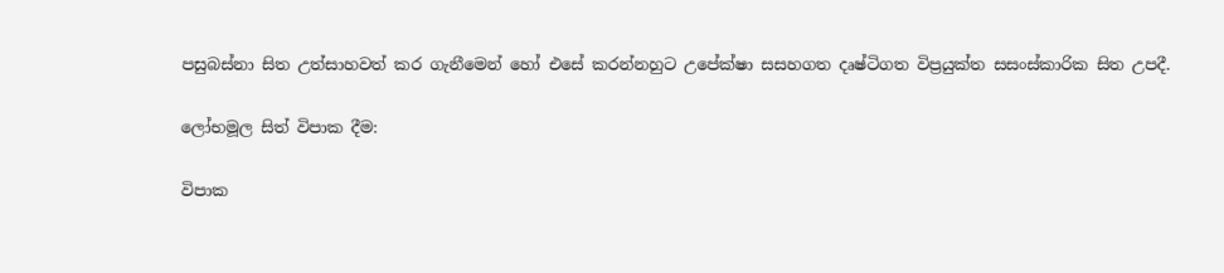පසුබස්නා සිත උත්සාහවත් කර ගැනීමෙන් හෝ එසේ කරන්නහුට උපේක්ෂා සසහගත දෘෂ්ටිගත විප්‍ර‍යුක්ත සසංස්කාරික සිත උපදී.

ලෝභමූල සිත් විපාක දීම:

විපාක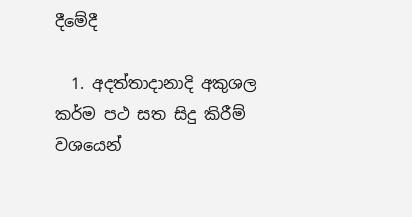දීමේදී

  1. අදත්තාදානාදි අකුශල කර්ම පථ සත සිදු කිරීම් වශයෙන්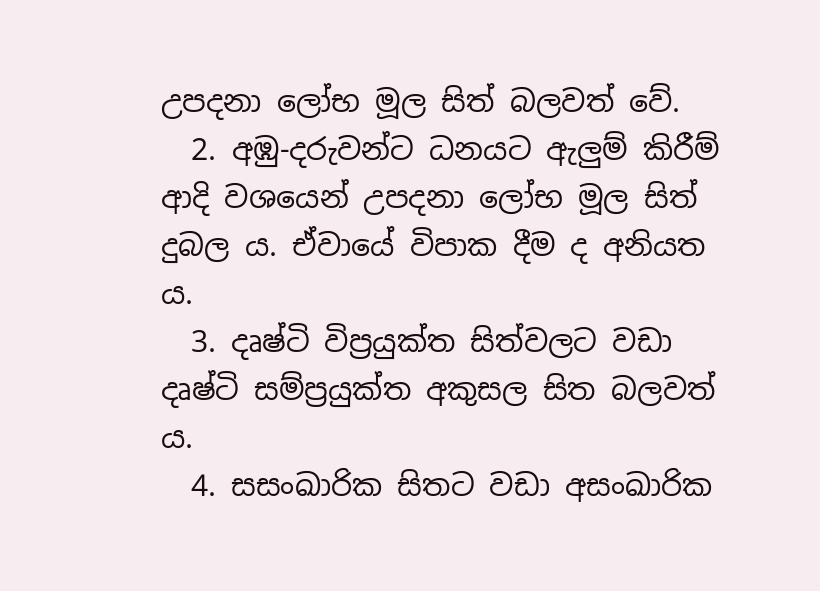උපදනා ලෝභ මූල සිත් බලවත් වේ.
  2. අඹු-දරුවන්ට ධනයට ඇලුම් කිරීම් ආදි වශයෙන් උපදනා ලෝභ මූල සිත් දුබල ය. ඒවායේ විපාක දීම ද අනියත ය.
  3. දෘෂ්ටි විප්‍ර‍යුක්ත සිත්වලට වඩා දෘෂ්ටි සම්ප්‍ර‍යුක්ත අකුසල සිත බලවත් ය.
  4. සසංඛාරික සිතට වඩා අසංඛාරික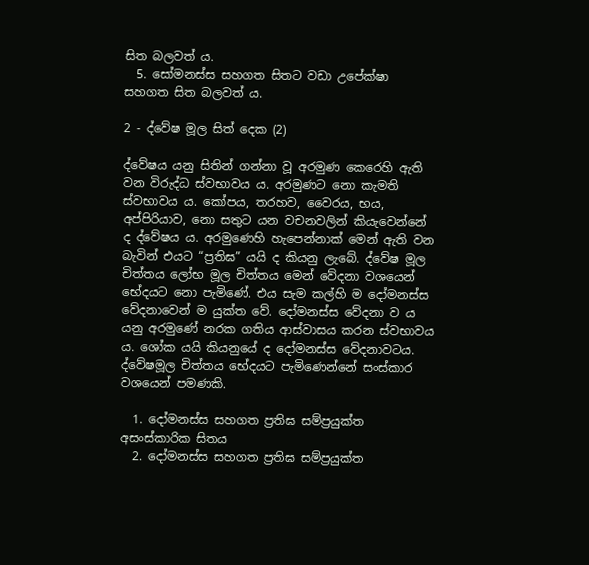සිත බලවත් ය.
  5. සෝමනස්ස සහගත සිතට වඩා උපේක්ෂා සහගත සිත බලවත් ය.

2 - ද්වේෂ මූල සිත් දෙක (2)

ද්වේෂය යනු සිතින් ගන්නා වූ අරමුණ කෙරෙහි ඇති වන විරුද්ධ ස්වභාවය ය. අරමුණට නො කැමති ස්වභාවය ය. කෝපය, තරහව, වෛරය, භය, අප්පිරියාව, නො සතුට යන වචනවලින් කියැවෙන්නේ ද ද්වේෂය ය. අරමුණෙහි හැපෙන්නාක් මෙන් ඇති වන බැවින් එයට “ප්‍ර‍තිඝ” යයි ද කියනු ලැබේ. ද්වේෂ මූල චිත්තය ලෝභ මූල චිත්තය මෙන් වේදනා වශයෙන් භේදයට නො පැමිණේ. එය සැම කල්හි ම දෝමනස්ස වේදනාවෙන් ම යුක්ත වේ. දෝමනස්ස වේදනා ව ය යනු අරමුණේ නරක ගතිය ආස්වාසය කරන ස්වභාවය ය. ශෝක යයි කියනුයේ ද දෝමනස්ස වේදනාවටය. ද්වේෂමූල චිත්තය භේදයට පැමිණෙන්නේ සංස්කාර වශයෙන් පමණකි.

  1. දෝමනස්ස සහගත ප්‍ර‍තිඝ සම්ප්‍ර‍යුක්ත අසංස්කාරික සිතය
  2. දෝමනස්ස සහගත ප්‍ර‍තිඝ සම්ප්‍ර‍යුක්ත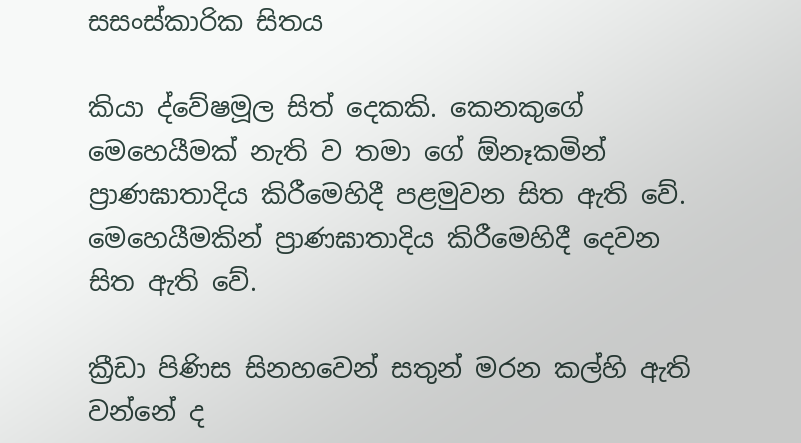සසංස්කාරික සිතය

කියා ද්වේෂමූල සිත් දෙකකි. කෙනකුගේ මෙහෙයීමක් නැති ව තමා ගේ ඕනෑකමින් ප්‍රාණඝාතාදිය කිරීමෙහිදී පළමුවන සිත ඇති වේ. මෙහෙයීමකින් ප්‍රාණඝාතාදිය කිරීමෙහිදී දෙවන සිත ඇති වේ.

ක්‍රීඩා පිණිස සිනහවෙන් සතුන් මරන කල්හි ඇති වන්නේ ද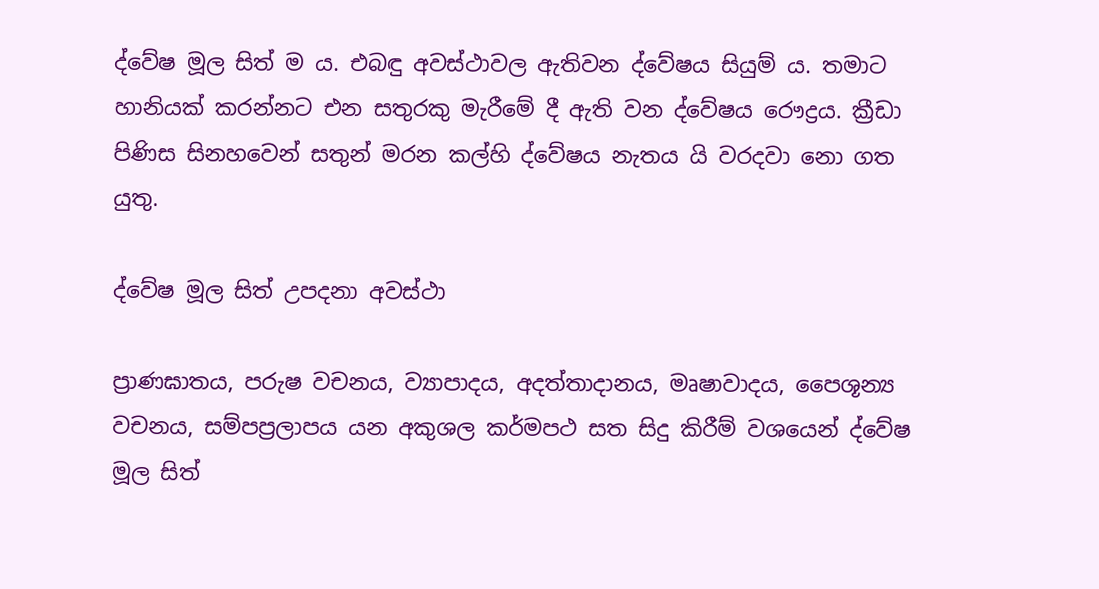ද්වේෂ මූල සිත් ම ය. එබඳු අවස්ථාවල ඇතිවන ද්වේෂය සියුම් ය. තමාට හානියක් කරන්නට එන සතුරකු මැරීමේ දී ඇති වන ද්වේෂය රෞද්‍ර‍ය. ක්‍රීඩා පිණිස සිනහවෙන් සතුන් මරන කල්හි ද්වේෂය නැතය යි වරදවා නො ගත යුතු.

ද්වේෂ මූල සිත් උපදනා අවස්ථා

ප්‍රාණඝාතය, පරුෂ වචනය, ව්‍යාපාදය, අදත්තාදානය, මෘෂාවාදය, පෛශූන්‍ය වචනය, සම්පප්‍ර‍ලාපය යන අකුශල කර්මපථ සත සිදු කිරීම් වශයෙන් ද්වේෂ මූල සිත්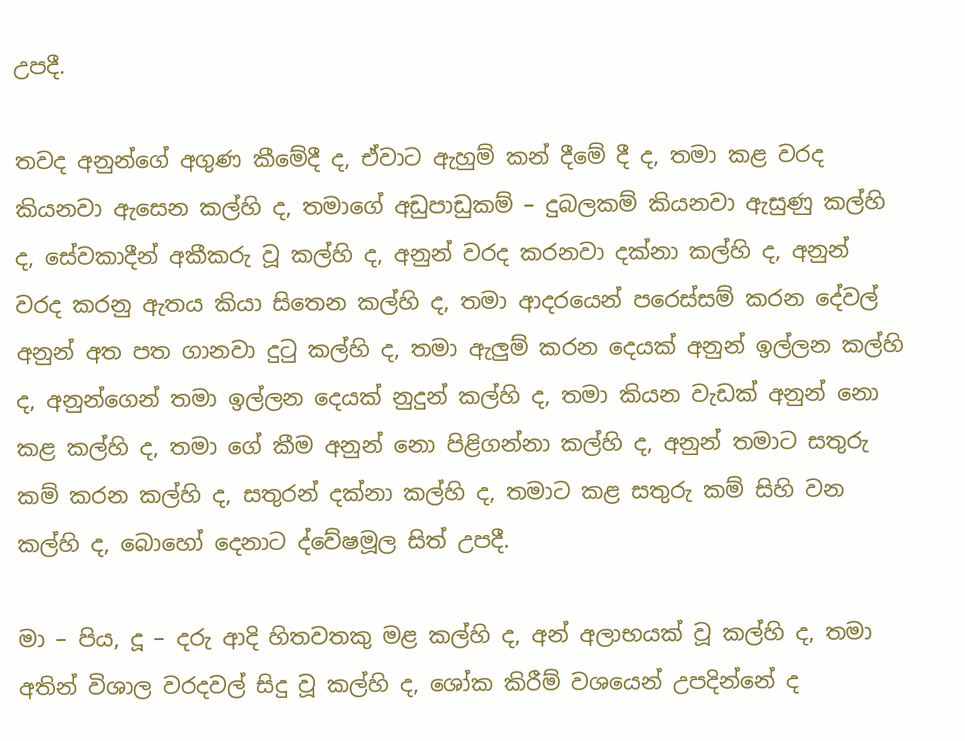උපදී.

තවද අනුන්ගේ අගුණ කීමේදී ද, ඒවාට ඇහුම් කන් දීමේ දී ද, තමා කළ වරද කියනවා ඇසෙන කල්හි ද, තමාගේ අඩුපාඩුකම් – දුබලකම් කියනවා ඇසුණු කල්හි ද, සේවකාදීන් අකීකරු වූ කල්හි ද, අනුන් වරද කරනවා දක්නා කල්හි ද, අනුන් වරද කරනු ඇතය කියා සිතෙන කල්හි ද, තමා ආදරයෙන් පරෙස්සම් කරන දේවල් අනුන් අත පත ගානවා දුටු කල්හි ද, තමා ඇලුම් කරන දෙයක් අනුන් ඉල්ලන කල්හි ද, අනුන්ගෙන් තමා ඉල්ලන දෙයක් නුදුන් කල්හි ද, තමා කියන වැඩක් අනුන් නො කළ කල්හි ද, තමා ගේ කීම අනුන් නො පිළිගන්නා කල්හි ද, අනුන් තමාට සතුරු කම් කරන කල්හි ද, සතුරන් දක්නා කල්හි ද, තමාට කළ සතුරු කම් සිහි වන කල්හි ද, බොහෝ දෙනාට ද්වේෂමූල සිත් උපදී.

මා – පිය, දූ – දරු ආදි හිතවතකු මළ කල්හි ද, අන් අලාභයක් වූ කල්හි ද, තමා අතින් විශාල වරදවල් සිදු වූ කල්හි ද, ශෝක කිරීම් වශයෙන් උපදින්නේ ද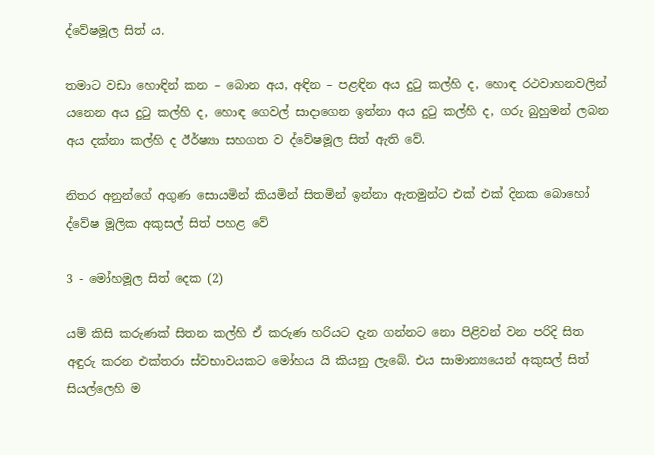ද්වේෂමූල සිත් ය.

තමාට වඩා හොඳින් කන – බොන අය, අඳින – පළඳින අය දුටු කල්හි ද, හොඳ රථවාහනවලින් යනෙන අය දුටු කල්හි ද, හොඳ ගෙවල් සාදාගෙන ඉන්නා අය දුටු කල්හි ද, ගරු බුහුමන් ලබන අය දක්නා කල්හි ද ඊර්ෂ්‍යා සහගත ව ද්වේෂමූල සිත් ඇති වේ.

නිතර අනුන්ගේ අගුණ සොයමින් කියමින් සිතමින් ඉන්නා ඇතමුන්ට එක් එක් දිනක බොහෝ ද්වේෂ මූලික අකුසල් සිත් පහළ වේ

3 - මෝහමූල සිත් දෙක (2)

යම් කිසි කරුණක් සිතන කල්හි ඒ කරුණ හරියට දැන ගන්නට නො පිළිවන් වන පරිදි සිත අඳුරු කරන එක්තරා ස්වභාවයකට මෝහය යි කියනු ලැබේ. එය සාමාන්‍යයෙන් අකුසල් සිත් සියල්ලෙහි ම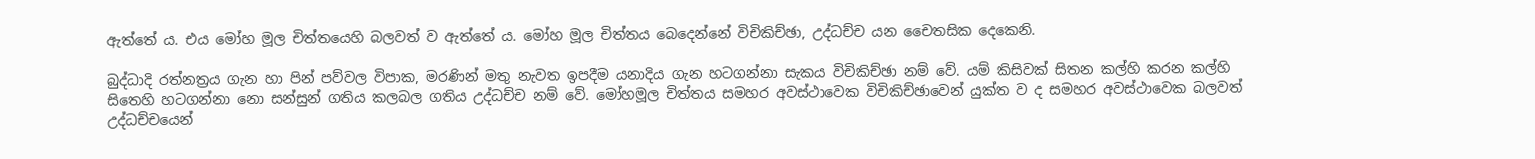ඇත්තේ ය. එය මෝහ මූල චිත්තයෙහි බලවත් ව ඇත්තේ ය. මෝහ මූල චිත්තය බෙදෙන්නේ විචිකිච්ඡා, උද්ධච්ච යන චෛතසික දෙකෙනි.

බුද්ධාදි රත්නත්‍ර‍ය ගැන හා පින් පව්වල විපාක, මරණින් මතු නැවත ඉපදීම යනාදිය ගැන හටගන්නා සැකය විචිකිච්ඡා නම් වේ. යම් කිසිවක් සිතන කල්හි කරන කල්හි සිතෙහි හටගන්නා නො සන්සුන් ගතිය කලබල ගතිය උද්ධච්ච නම් වේ. මෝහමූල චිත්තය සමහර අවස්ථාවෙක විචිකිච්ඡාවෙන් යුක්ත ව ද සමහර අවස්ථාවෙක බලවත් උද්ධච්චයෙන්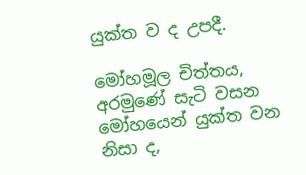යුක්ත ව ද උපදී.

මෝහමූල චිත්තය, අරමුණේ සැටි වසන මෝහයෙන් යුක්ත වන නිසා ද,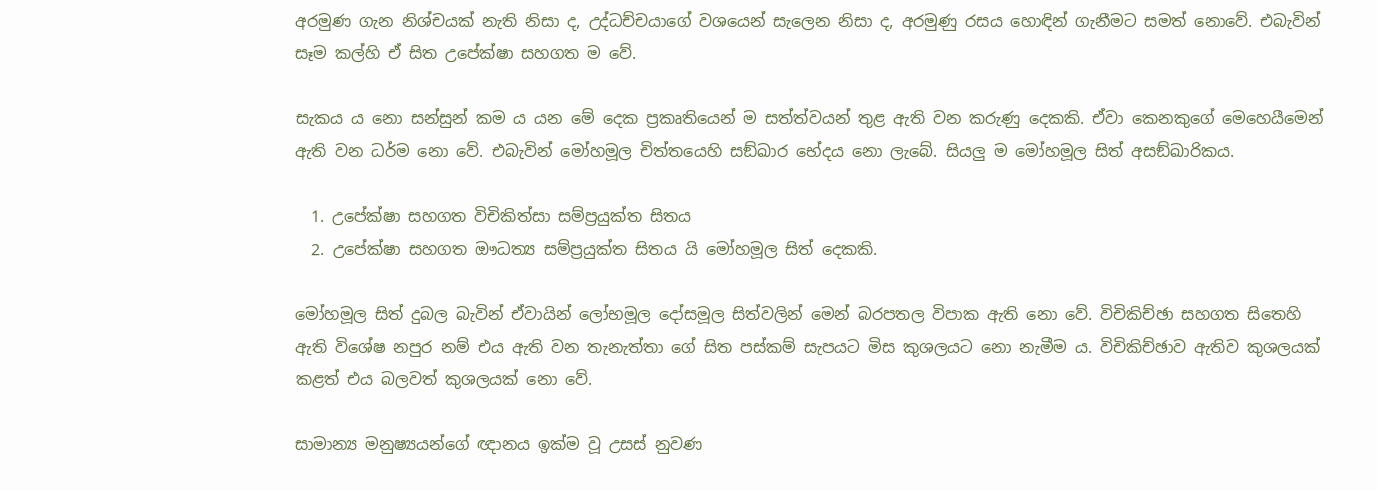අරමුණ ගැන නිශ්චයක් නැති නිසා ද, උද්ධච්චයාගේ වශයෙන් සැලෙන නිසා ද, අරමුණු රසය හොඳින් ගැනීමට සමත් නොවේ. එබැවින් සෑම කල්හි ඒ සිත උපේක්ෂා සහගත ම වේ.

සැකය ය නො සන්සුන් කම ය යන මේ දෙක ප්‍ර‍කෘතියෙන් ම සත්ත්වයන් තුළ ඇති වන කරුණු දෙකකි. ඒවා කෙනකුගේ මෙහෙයීමෙන් ඇති වන ධර්ම නො වේ. එබැවින් මෝහමූල චිත්තයෙහි සඞ්ඛාර භේදය නො ලැබේ. සියලු ම මෝහමූල සිත් අසඞ්ඛාරිකය.

  1. උපේක්ෂා සහගත විචිකිත්සා සම්ප්‍ර‍යුක්ත සිතය
  2. උපේක්ෂා සහගත ඖධත්‍ය සම්ප්‍ර‍යුක්ත සිතය යි මෝහමූල සිත් දෙකකි.

මෝහමූල සිත් දුබල බැවින් ඒවායින් ලෝභමූල දෝසමූල සිත්වලින් මෙන් බරපතල විපාක ඇති නො වේ. විචිකිච්ඡා සහගත සිතෙහි ඇති විශේෂ නපුර නම් එය ඇති වන තැනැත්තා ගේ සිත පස්කම් සැපයට මිස කුශලයට නො නැමීම ය. විචිකිච්ඡාව ඇතිව කුශලයක් කළත් එය බලවත් කුශලයක් නො වේ.

සාමාන්‍ය මනුෂ්‍යයන්ගේ ඥානය ඉක්ම වූ උසස් නුවණ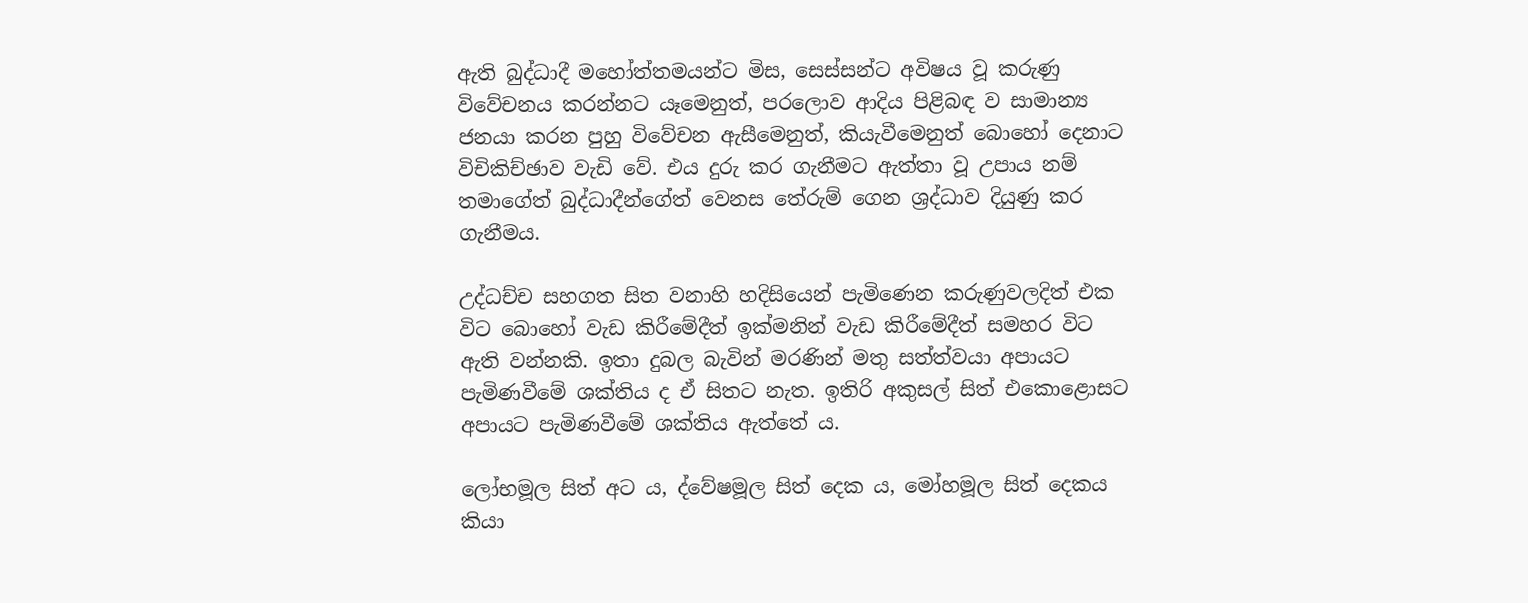ඇති බුද්ධාදී මහෝත්තමයන්ට මිස, සෙස්සන්ට අවිෂය වූ කරුණු විවේචනය කරන්නට යෑමෙනුත්, පරලොව ආදිය පිළිබඳ ව සාමාන්‍ය ජනයා කරන පුහු විවේචන ඇසීමෙනුත්, කියැවීමෙනුත් බොහෝ දෙනාට විචිකිච්ඡාව වැඩි වේ. එය දුරු කර ගැනීමට ඇත්තා වූ උපාය නම් තමාගේත් බුද්ධාදීන්ගේත් වෙනස තේරුම් ගෙන ශ්‍ර‍ද්ධාව දියුණු කර ගැනීමය.

උද්ධච්ච සහගත සිත වනාහි හදිසියෙන් පැමිණෙන කරුණුවලදිත් එක විට බොහෝ වැඩ කිරීමේදීත් ඉක්මනින් වැඩ කිරීමේදීත් සමහර විට ඇති වන්නකි. ඉතා දුබල බැවින් මරණින් මතු සත්ත්වයා අපායට පැමිණවීමේ ශක්තිය ද ඒ සිතට නැත. ඉතිරි අකුසල් සිත් එකොළොසට අපායට පැමිණවීමේ ශක්තිය ඇත්තේ ය.

ලෝභමූල සිත් අට ය, ද්වේෂමූල සිත් දෙක ය, මෝහමූල සිත් දෙකය කියා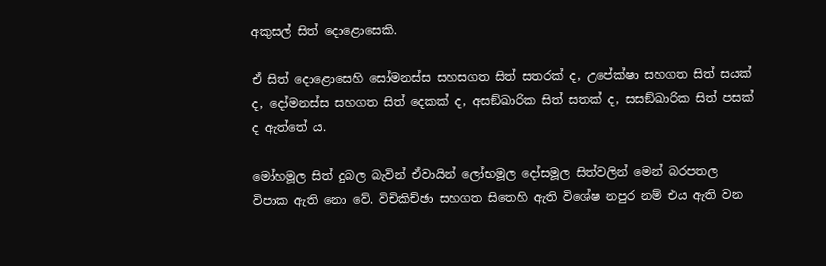අකුසල් සිත් දොළොසෙකි.

ඒ සිත් දොළොසෙහි සෝමනස්ස සහසගත සිත් සතරක් ද, උපේක්ෂා සහගත සිත් සයක් ද, දෝමනස්ස සහගත සිත් දෙකක් ද, අසඞ්ඛාරික සිත් සතක් ද, සසඞ්ඛාරික සිත් පසක් ද ඇත්තේ ය.

මෝහමූල සිත් දුබල බැවින් ඒවායින් ලෝභමූල දෝසමූල සිත්වලින් මෙන් බරපතල විපාක ඇති නො වේ. විචිකිච්ඡා සහගත සිතෙහි ඇති විශේෂ නපුර නම් එය ඇති වන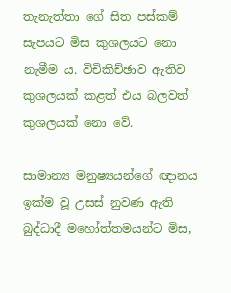තැනැත්තා ගේ සිත පස්කම් සැපයට මිස කුශලයට නො නැමීම ය. විචිකිච්ඡාව ඇතිව කුශලයක් කළත් එය බලවත් කුශලයක් නො වේ.

සාමාන්‍ය මනුෂ්‍යයන්ගේ ඥානය ඉක්ම වූ උසස් නුවණ ඇති බුද්ධාදී මහෝත්තමයන්ට මිස,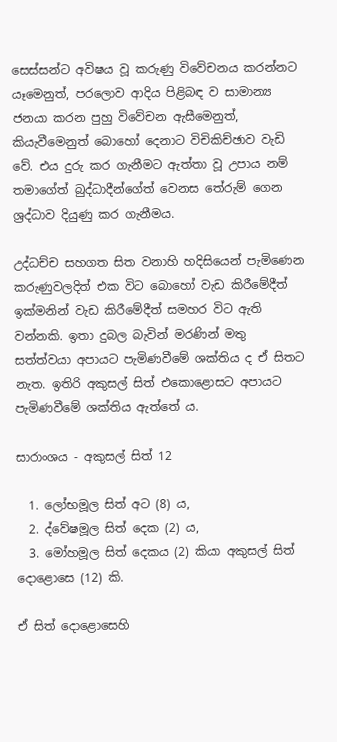සෙස්සන්ට අවිෂය වූ කරුණු විවේචනය කරන්නට යෑමෙනුත්, පරලොව ආදිය පිළිබඳ ව සාමාන්‍ය ජනයා කරන පුහු විවේචන ඇසීමෙනුත්, කියැවීමෙනුත් බොහෝ දෙනාට විචිකිච්ඡාව වැඩි වේ. එය දුරු කර ගැනීමට ඇත්තා වූ උපාය නම් තමාගේත් බුද්ධාදීන්ගේත් වෙනස තේරුම් ගෙන ශ්‍ර‍ද්ධාව දියුණු කර ගැනීමය.

උද්ධච්ච සහගත සිත වනාහි හදිසියෙන් පැමිණෙන කරුණුවලදිත් එක විට බොහෝ වැඩ කිරීමේදීත් ඉක්මනින් වැඩ කිරීමේදීත් සමහර විට ඇති වන්නකි. ඉතා දුබල බැවින් මරණින් මතු සත්ත්වයා අපායට පැමිණවීමේ ශක්තිය ද ඒ සිතට නැත. ඉතිරි අකුසල් සිත් එකොළොසට අපායට පැමිණවීමේ ශක්තිය ඇත්තේ ය.

සාරාංශය - අකුසල් සිත් 12

  1. ලෝභමූල සිත් අට (8) ය,
  2. ද්වේෂමූල සිත් දෙක (2) ය,
  3. මෝහමූල සිත් දෙකය (2) කියා අකුසල් සිත් දොළොසෙ (12) කි.

ඒ සිත් දොළොසෙහි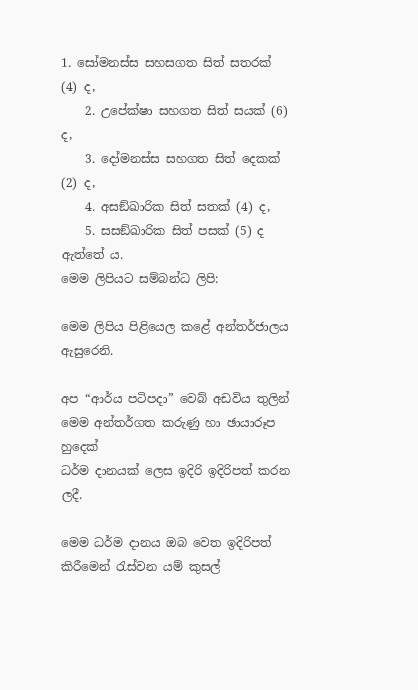1. සෝමනස්ස සහසගත සිත් සතරක් (4) ද,
    2. උපේක්ෂා සහගත සිත් සයක් (6) ද,
    3. දෝමනස්ස සහගත සිත් දෙකක් (2) ද,
    4. අසඞ්ඛාරික සිත් සතක් (4) ද,
    5. සසඞ්ඛාරික සිත් පසක් (5) ද  ඇත්තේ ය.
මෙම ලිපියට සම්බන්ධ ලිපි:

මෙම ලිපිය පිළියෙල කළේ අන්තර්ජාලය ඇසුරෙනි.

අප “ආර්ය පටිපදා” වෙබ් අඩවිය තුලින් මෙම අන්තර්ගත කරුණු හා ඡායාරූප හුදෙක්
ධර්ම දානයක් ලෙස ඉදිරි ඉදිරිපත් කරන ලදී.

මෙම ධර්ම දානය ඔබ වෙත ඉදිරිපත් කිරීමෙන් රැස්වන යම් කුසල්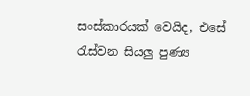සංස්කාරයක් වෙයිද, එසේ රැස්වන සියලු පුණ්‍ය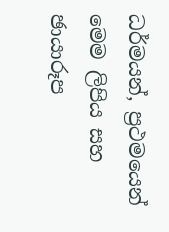ධර්මයන්, ප්‍රථමයෙන් මෙම ලිපිය සහ ඡායාරූප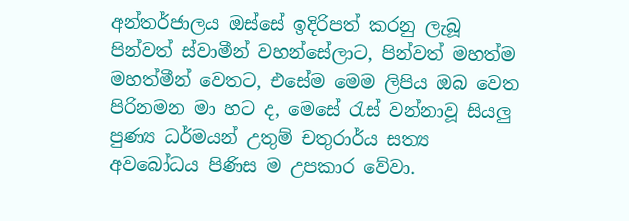අන්තර්ජාලය ඔස්සේ ඉදිරිපත් කරනු ලැබූ පින්වත් ස්වාමීන් වහන්සේලාට, පින්වත් මහත්ම මහත්මීන් වෙතට, එසේම මෙම ලිපිය ඔබ වෙත පිරිනමන මා හට ද, මෙසේ රැස් වන්නාවූ සියලු පුණ්‍ය ධර්මයන් උතුම් චතුරාර්ය සත්‍ය අවබෝධය පිණිස ම උපකාර වේවා.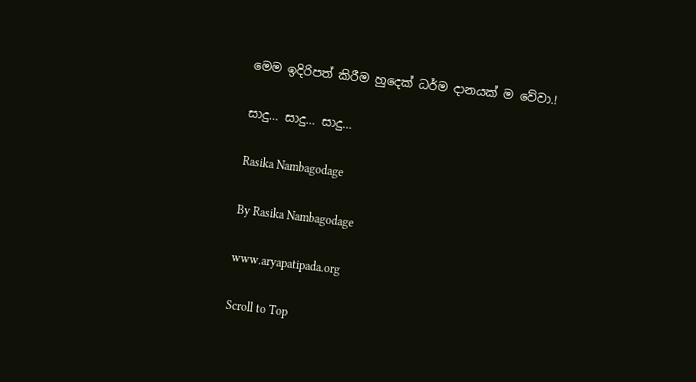මෙම ඉදිරිපත් කිරීම හුදෙක් ධර්ම දානයක් ම වේවා.!

සාදු… සාදු… සාදු…

Rasika Nambagodage

By Rasika Nambagodage

www.aryapatipada.org

Scroll to Top